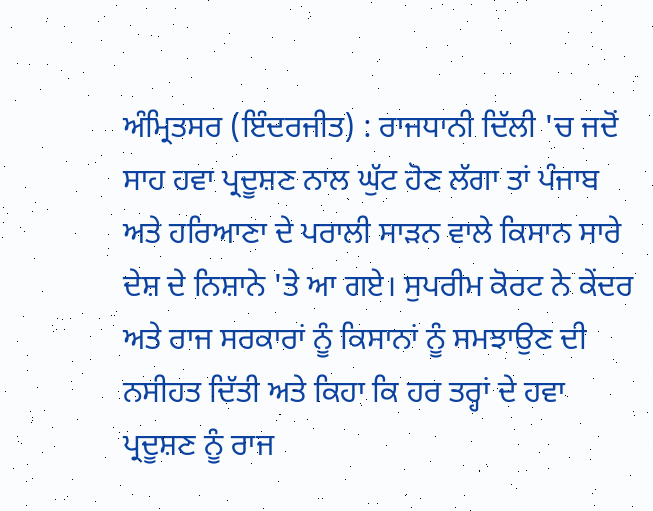ਅੰਮ੍ਰਿਤਸਰ (ਇੰਦਰਜੀਤ) : ਰਾਜਧਾਨੀ ਦਿੱਲੀ 'ਚ ਜਦੋਂ ਸਾਹ ਹਵਾ ਪ੍ਰਦੂਸ਼ਣ ਨਾਲ ਘੁੱਟ ਹੋਣ ਲੱਗਾ ਤਾਂ ਪੰਜਾਬ ਅਤੇ ਹਰਿਆਣਾ ਦੇ ਪਰਾਲੀ ਸਾੜਨ ਵਾਲੇ ਕਿਸਾਨ ਸਾਰੇ ਦੇਸ਼ ਦੇ ਨਿਸ਼ਾਨੇ 'ਤੇ ਆ ਗਏ। ਸੁਪਰੀਮ ਕੋਰਟ ਨੇ ਕੇਂਦਰ ਅਤੇ ਰਾਜ ਸਰਕਾਰਾਂ ਨੂੰ ਕਿਸਾਨਾਂ ਨੂੰ ਸਮਝਾਉਣ ਦੀ ਨਸੀਹਤ ਦਿੱਤੀ ਅਤੇ ਕਿਹਾ ਕਿ ਹਰ ਤਰ੍ਹਾਂ ਦੇ ਹਵਾ ਪ੍ਰਦੂਸ਼ਣ ਨੂੰ ਰਾਜ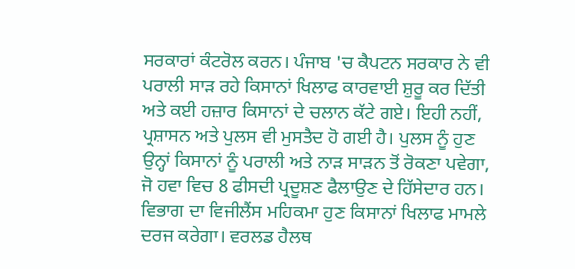ਸਰਕਾਰਾਂ ਕੰਟਰੋਲ ਕਰਨ। ਪੰਜਾਬ 'ਚ ਕੈਪਟਨ ਸਰਕਾਰ ਨੇ ਵੀ ਪਰਾਲੀ ਸਾੜ ਰਹੇ ਕਿਸਾਨਾਂ ਖਿਲਾਫ ਕਾਰਵਾਈ ਸ਼ੁਰੂ ਕਰ ਦਿੱਤੀ ਅਤੇ ਕਈ ਹਜ਼ਾਰ ਕਿਸਾਨਾਂ ਦੇ ਚਲਾਨ ਕੱਟੇ ਗਏ। ਇਹੀ ਨਹੀਂ, ਪ੍ਰਸ਼ਾਸਨ ਅਤੇ ਪੁਲਸ ਵੀ ਮੁਸਤੈਦ ਹੋ ਗਈ ਹੈ। ਪੁਲਸ ਨੂੰ ਹੁਣ ਉਨ੍ਹਾਂ ਕਿਸਾਨਾਂ ਨੂੰ ਪਰਾਲੀ ਅਤੇ ਨਾੜ ਸਾੜਨ ਤੋਂ ਰੋਕਣਾ ਪਵੇਗਾ, ਜੋ ਹਵਾ ਵਿਚ 8 ਫੀਸਦੀ ਪ੍ਰਦੂਸ਼ਣ ਫੈਲਾਉਣ ਦੇ ਹਿੱਸੇਦਾਰ ਹਨ। ਵਿਭਾਗ ਦਾ ਵਿਜੀਲੈਂਸ ਮਹਿਕਮਾ ਹੁਣ ਕਿਸਾਨਾਂ ਖਿਲਾਫ ਮਾਮਲੇ ਦਰਜ ਕਰੇਗਾ। ਵਰਲਡ ਹੈਲਥ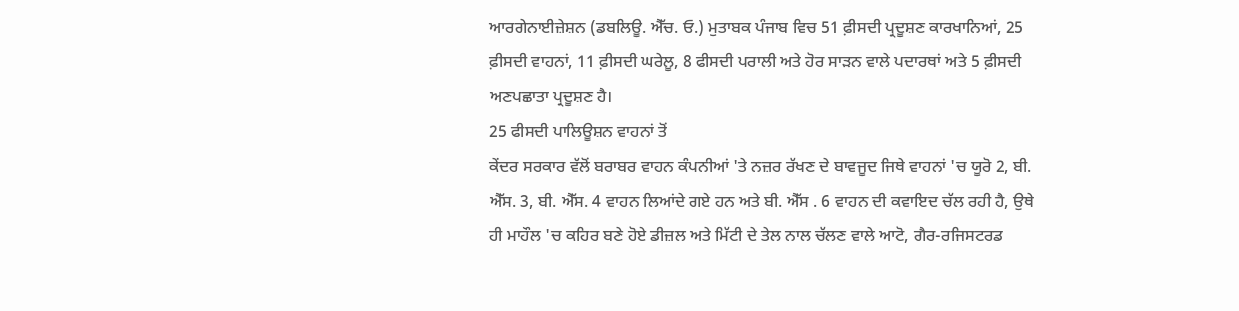ਆਰਗੇਨਾਈਜ਼ੇਸ਼ਨ (ਡਬਲਿਊ. ਐੱਚ. ਓ.) ਮੁਤਾਬਕ ਪੰਜਾਬ ਵਿਚ 51 ਫ਼ੀਸਦੀ ਪ੍ਰਦੂਸ਼ਣ ਕਾਰਖਾਨਿਆਂ, 25 ਫ਼ੀਸਦੀ ਵਾਹਨਾਂ, 11 ਫ਼ੀਸਦੀ ਘਰੇਲੂ, 8 ਫੀਸਦੀ ਪਰਾਲੀ ਅਤੇ ਹੋਰ ਸਾੜਨ ਵਾਲੇ ਪਦਾਰਥਾਂ ਅਤੇ 5 ਫ਼ੀਸਦੀ ਅਣਪਛਾਤਾ ਪ੍ਰਦੂਸ਼ਣ ਹੈ।
25 ਫੀਸਦੀ ਪਾਲਿਊਸ਼ਨ ਵਾਹਨਾਂ ਤੋਂ
ਕੇਂਦਰ ਸਰਕਾਰ ਵੱਲੋਂ ਬਰਾਬਰ ਵਾਹਨ ਕੰਪਨੀਆਂ 'ਤੇ ਨਜ਼ਰ ਰੱਖਣ ਦੇ ਬਾਵਜੂਦ ਜਿਥੇ ਵਾਹਨਾਂ 'ਚ ਯੂਰੋ 2, ਬੀ. ਐੱਸ. 3, ਬੀ. ਐੱਸ. 4 ਵਾਹਨ ਲਿਆਂਦੇ ਗਏ ਹਨ ਅਤੇ ਬੀ. ਐੱਸ . 6 ਵਾਹਨ ਦੀ ਕਵਾਇਦ ਚੱਲ ਰਹੀ ਹੈ, ਉਥੇ ਹੀ ਮਾਹੌਲ 'ਚ ਕਹਿਰ ਬਣੇ ਹੋਏ ਡੀਜ਼ਲ ਅਤੇ ਮਿੱਟੀ ਦੇ ਤੇਲ ਨਾਲ ਚੱਲਣ ਵਾਲੇ ਆਟੋ, ਗੈਰ-ਰਜਿਸਟਰਡ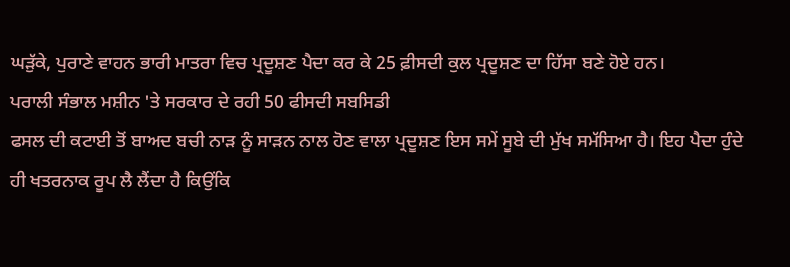ਘੜੁੱਕੇ, ਪੁਰਾਣੇ ਵਾਹਨ ਭਾਰੀ ਮਾਤਰਾ ਵਿਚ ਪ੍ਰਦੂਸ਼ਣ ਪੈਦਾ ਕਰ ਕੇ 25 ਫ਼ੀਸਦੀ ਕੁਲ ਪ੍ਰਦੂਸ਼ਣ ਦਾ ਹਿੱਸਾ ਬਣੇ ਹੋਏ ਹਨ।
ਪਰਾਲੀ ਸੰਭਾਲ ਮਸ਼ੀਨ 'ਤੇ ਸਰਕਾਰ ਦੇ ਰਹੀ 50 ਫੀਸਦੀ ਸਬਸਿਡੀ
ਫਸਲ ਦੀ ਕਟਾਈ ਤੋਂ ਬਾਅਦ ਬਚੀ ਨਾੜ ਨੂੰ ਸਾੜਨ ਨਾਲ ਹੋਣ ਵਾਲਾ ਪ੍ਰਦੂਸ਼ਣ ਇਸ ਸਮੇਂ ਸੂਬੇ ਦੀ ਮੁੱਖ ਸਮੱਸਿਆ ਹੈ। ਇਹ ਪੈਦਾ ਹੁੰਦੇ ਹੀ ਖਤਰਨਾਕ ਰੂਪ ਲੈ ਲੈਂਦਾ ਹੈ ਕਿਉਂਕਿ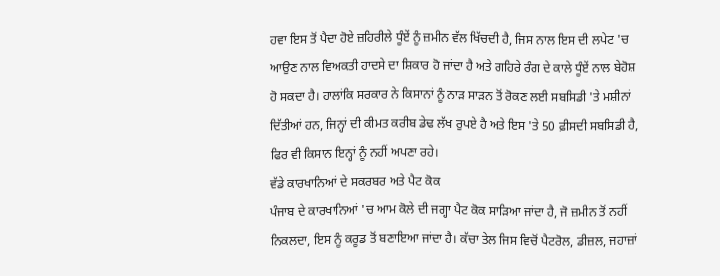ਹਵਾ ਇਸ ਤੋਂ ਪੈਦਾ ਹੋਏ ਜ਼ਹਿਰੀਲੇ ਧੂੰਏਂ ਨੂੰ ਜ਼ਮੀਨ ਵੱਲ ਖਿੱਚਦੀ ਹੈ, ਜਿਸ ਨਾਲ ਇਸ ਦੀ ਲਪੇਟ 'ਚ ਆਉਣ ਨਾਲ ਵਿਅਕਤੀ ਹਾਦਸੇ ਦਾ ਸ਼ਿਕਾਰ ਹੋ ਜਾਂਦਾ ਹੈ ਅਤੇ ਗਹਿਰੇ ਰੰਗ ਦੇ ਕਾਲੇ ਧੂੰਏਂ ਨਾਲ ਬੇਹੋਸ਼ ਹੋ ਸਕਦਾ ਹੈ। ਹਾਲਾਂਕਿ ਸਰਕਾਰ ਨੇ ਕਿਸਾਨਾਂ ਨੂੰ ਨਾੜ ਸਾੜਨ ਤੋਂ ਰੋਕਣ ਲਈ ਸਬਸਿਡੀ 'ਤੇ ਮਸ਼ੀਨਾਂ ਦਿੱਤੀਆਂ ਹਨ, ਜਿਨ੍ਹਾਂ ਦੀ ਕੀਮਤ ਕਰੀਬ ਡੇਢ ਲੱਖ ਰੁਪਏ ਹੈ ਅਤੇ ਇਸ 'ਤੇ 50 ਫ਼ੀਸਦੀ ਸਬਸਿਡੀ ਹੈ, ਫਿਰ ਵੀ ਕਿਸਾਨ ਇਨ੍ਹਾਂ ਨੂੰ ਨਹੀਂ ਅਪਣਾ ਰਹੇ।
ਵੱਡੇ ਕਾਰਖਾਨਿਆਂ ਦੇ ਸਕਰਬਰ ਅਤੇ ਪੈਟ ਕੋਕ
ਪੰਜਾਬ ਦੇ ਕਾਰਖਾਨਿਆਂ 'ਚ ਆਮ ਕੋਲੇ ਦੀ ਜਗ੍ਹਾ ਪੈਟ ਕੋਕ ਸਾੜਿਆ ਜਾਂਦਾ ਹੈ, ਜੋ ਜ਼ਮੀਨ ਤੋਂ ਨਹੀਂ ਨਿਕਲਦਾ, ਇਸ ਨੂੰ ਕਰੂਡ ਤੋਂ ਬਣਾਇਆ ਜਾਂਦਾ ਹੈ। ਕੱਚਾ ਤੇਲ ਜਿਸ ਵਿਚੋਂ ਪੈਟਰੋਲ, ਡੀਜ਼ਲ, ਜਹਾਜ਼ਾਂ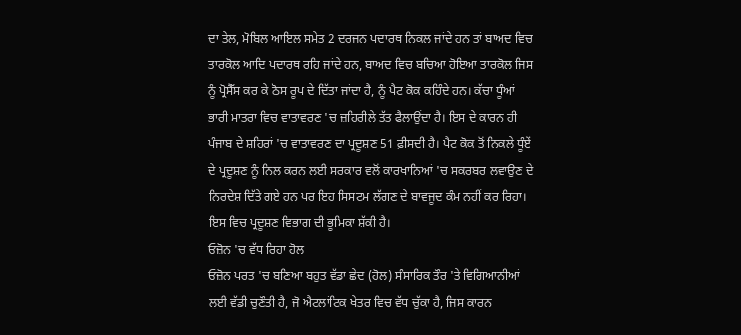ਦਾ ਤੇਲ, ਮੋਬਿਲ ਆਇਲ ਸਮੇਤ 2 ਦਰਜਨ ਪਦਾਰਥ ਨਿਕਲ ਜਾਂਦੇ ਹਨ ਤਾਂ ਬਾਅਦ ਵਿਚ ਤਾਰਕੋਲ ਆਦਿ ਪਦਾਰਥ ਰਹਿ ਜਾਂਦੇ ਹਨ, ਬਾਅਦ ਵਿਚ ਬਚਿਆ ਹੋਇਆ ਤਾਰਕੋਲ ਜਿਸ ਨੂੰ ਪ੍ਰੋਸੈੱਸ ਕਰ ਕੇ ਠੋਸ ਰੂਪ ਦੇ ਦਿੱਤਾ ਜਾਂਦਾ ਹੈ, ਨੂੰ ਪੈਟ ਕੋਕ ਕਹਿੰਦੇ ਹਨ। ਕੱਚਾ ਧੂੰਆਂ ਭਾਰੀ ਮਾਤਰਾ ਵਿਚ ਵਾਤਾਵਰਣ 'ਚ ਜ਼ਹਿਰੀਲੇ ਤੱਤ ਫੈਲਾਉਂਦਾ ਹੈ। ਇਸ ਦੇ ਕਾਰਨ ਹੀ ਪੰਜਾਬ ਦੇ ਸ਼ਹਿਰਾਂ 'ਚ ਵਾਤਾਵਰਣ ਦਾ ਪ੍ਰਦੂਸ਼ਣ 51 ਫ਼ੀਸਦੀ ਹੈ। ਪੈਟ ਕੋਕ ਤੋਂ ਨਿਕਲੇ ਧੂੰਏਂ ਦੇ ਪ੍ਰਦੂਸ਼ਣ ਨੂੰ ਨਿਲ ਕਰਨ ਲਈ ਸਰਕਾਰ ਵਲੋਂ ਕਾਰਖਾਨਿਆਂ 'ਚ ਸਕਰਬਰ ਲਵਾਉਣ ਦੇ ਨਿਰਦੇਸ਼ ਦਿੱਤੇ ਗਏ ਹਨ ਪਰ ਇਹ ਸਿਸਟਮ ਲੱਗਣ ਦੇ ਬਾਵਜੂਦ ਕੰਮ ਨਹੀਂ ਕਰ ਰਿਹਾ। ਇਸ ਵਿਚ ਪ੍ਰਦੂਸ਼ਣ ਵਿਭਾਗ ਦੀ ਭੂਮਿਕਾ ਸ਼ੱਕੀ ਹੈ।
ਓਜ਼ੋਨ 'ਚ ਵੱਧ ਰਿਹਾ ਹੋਲ
ਓਜ਼ੋਨ ਪਰਤ 'ਚ ਬਣਿਆ ਬਹੁਤ ਵੱਡਾ ਛੇਦ (ਹੋਲ) ਸੰਸਾਰਿਕ ਤੌਰ 'ਤੇ ਵਿਗਿਆਨੀਆਂ ਲਈ ਵੱਡੀ ਚੁਣੌਤੀ ਹੈ, ਜੋ ਐਟਲਾਂਟਿਕ ਖੇਤਰ ਵਿਚ ਵੱਧ ਚੁੱਕਾ ਹੈ, ਜਿਸ ਕਾਰਨ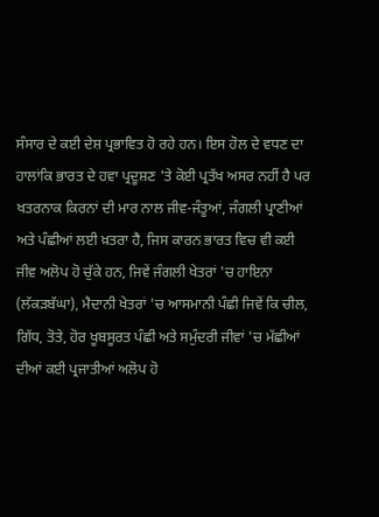ਸੰਸਾਰ ਦੇ ਕਈ ਦੇਸ਼ ਪ੍ਰਭਾਵਿਤ ਹੋ ਰਹੇ ਹਨ। ਇਸ ਹੋਲ ਦੇ ਵਧਣ ਦਾ ਹਾਲਾਂਕਿ ਭਾਰਤ ਦੇ ਹਵਾ ਪ੍ਰਦੂਸ਼ਣ 'ਤੇ ਕੋਈ ਪ੍ਰਤੱਖ ਅਸਰ ਨਹੀਂ ਹੈ ਪਰ ਖਤਰਨਾਕ ਕਿਰਨਾਂ ਦੀ ਮਾਰ ਨਾਲ ਜੀਵ-ਜੰਤੂਆਂ, ਜੰਗਲੀ ਪ੍ਰਾਣੀਆਂ ਅਤੇ ਪੰਛੀਆਂ ਲਈ ਖ਼ਤਰਾ ਹੈ, ਜਿਸ ਕਾਰਨ ਭਾਰਤ ਵਿਚ ਵੀ ਕਈ ਜੀਵ ਅਲੋਪ ਹੋ ਚੁੱਕੇ ਹਨ, ਜਿਵੇਂ ਜੰਗਲੀ ਖੇਤਰਾਂ 'ਚ ਹਾਇਨਾ (ਲੱਕੜਬੱਘਾ), ਮੈਦਾਨੀ ਖੇਤਰਾਂ 'ਚ ਆਸਮਾਨੀ ਪੰਛੀ ਜਿਵੇਂ ਕਿ ਚੀਲ, ਗਿੱਧ, ਤੋਤੇ, ਹੋਰ ਖੂਬਸੂਰਤ ਪੰਛੀ ਅਤੇ ਸਮੁੰਦਰੀ ਜੀਵਾਂ 'ਚ ਮੱਛੀਆਂ ਦੀਆਂ ਕਈ ਪ੍ਰਜਾਤੀਆਂ ਅਲੋਪ ਹੋ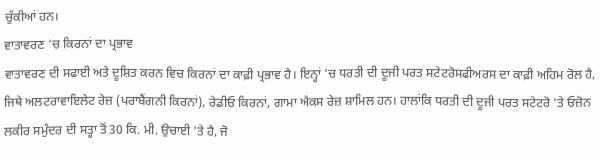ਚੁੱਕੀਆਂ ਹਨ।
ਵਾਤਾਵਰਣ 'ਚ ਕਿਰਨਾਂ ਦਾ ਪ੍ਰਭਾਵ
ਵਾਤਾਵਰਣ ਦੀ ਸਫਾਈ ਅਤੇ ਦੂਸ਼ਿਤ ਕਰਨ ਵਿਚ ਕਿਰਨਾਂ ਦਾ ਕਾਫ਼ੀ ਪ੍ਰਭਾਵ ਹੈ। ਇਨ੍ਹਾਂ 'ਚ ਧਰਤੀ ਦੀ ਦੂਜੀ ਪਰਤ ਸਟੇਟਰੋਸਫੀਅਰਸ ਦਾ ਕਾਫ਼ੀ ਅਹਿਮ ਰੋਲ ਹੈ, ਜਿਥੇ ਅਲਟਰਾਵਾਇਲੇਟ ਰੇਜ਼ (ਪਰਾਬੈਂਗਨੀ ਕਿਰਨਾਂ), ਰੇਡੀਓ ਕਿਰਨਾਂ, ਗਾਮਾ ਐਕਸ ਰੇਜ਼ ਸ਼ਾਮਿਲ ਹਨ। ਹਾਲਾਂਕਿ ਧਰਤੀ ਦੀ ਦੂਜੀ ਪਰਤ ਸਟੇਟਰੋ 'ਤੇ ਓਜ਼ੋਨ ਲਕੀਰ ਸਮੁੰਦਰ ਦੀ ਸਤ੍ਹਾ ਤੋਂ 30 ਕਿ. ਮੀ. ਉਚਾਈ 'ਤੇ ਹੈ, ਜੋ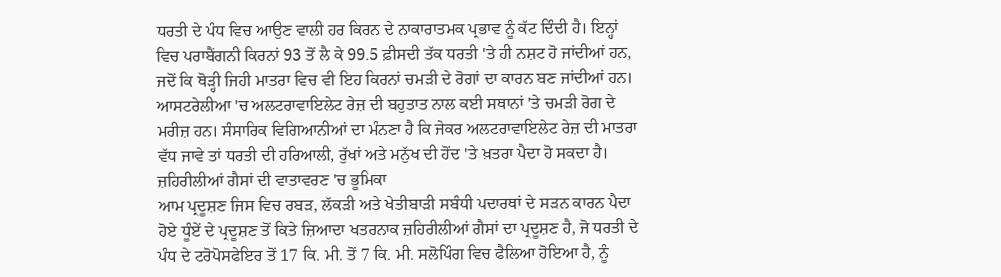ਧਰਤੀ ਦੇ ਪੰਧ ਵਿਚ ਆਉਣ ਵਾਲੀ ਹਰ ਕਿਰਨ ਦੇ ਨਾਕਾਰਾਤਮਕ ਪ੍ਰਭਾਵ ਨੂੰ ਕੱਟ ਦਿੰਦੀ ਹੈ। ਇਨ੍ਹਾਂ ਵਿਚ ਪਰਾਬੈਂਗਨੀ ਕਿਰਨਾਂ 93 ਤੋਂ ਲੈ ਕੇ 99.5 ਫ਼ੀਸਦੀ ਤੱਕ ਧਰਤੀ 'ਤੇ ਹੀ ਨਸ਼ਟ ਹੋ ਜਾਂਦੀਆਂ ਹਨ, ਜਦੋਂ ਕਿ ਥੋੜ੍ਹੀ ਜਿਹੀ ਮਾਤਰਾ ਵਿਚ ਵੀ ਇਹ ਕਿਰਨਾਂ ਚਮੜੀ ਦੇ ਰੋਗਾਂ ਦਾ ਕਾਰਨ ਬਣ ਜਾਂਦੀਆਂ ਹਨ। ਆਸਟਰੇਲੀਆ 'ਚ ਅਲਟਰਾਵਾਇਲੇਟ ਰੇਜ਼ ਦੀ ਬਹੁਤਾਤ ਨਾਲ ਕਈ ਸਥਾਨਾਂ 'ਤੇ ਚਮੜੀ ਰੋਗ ਦੇ ਮਰੀਜ਼ ਹਨ। ਸੰਸਾਰਿਕ ਵਿਗਿਆਨੀਆਂ ਦਾ ਮੰਨਣਾ ਹੈ ਕਿ ਜੇਕਰ ਅਲਟਰਾਵਾਇਲੇਟ ਰੇਜ਼ ਦੀ ਮਾਤਰਾ ਵੱਧ ਜਾਵੇ ਤਾਂ ਧਰਤੀ ਦੀ ਹਰਿਆਲੀ, ਰੁੱਖਾਂ ਅਤੇ ਮਨੁੱਖ ਦੀ ਹੋਂਦ 'ਤੇ ਖ਼ਤਰਾ ਪੈਦਾ ਹੋ ਸਕਦਾ ਹੈ।
ਜ਼ਹਿਰੀਲੀਆਂ ਗੈਸਾਂ ਦੀ ਵਾਤਾਵਰਣ 'ਚ ਭੂਮਿਕਾ
ਆਮ ਪ੍ਰਦੂਸ਼ਣ ਜਿਸ ਵਿਚ ਰਬੜ, ਲੱਕੜੀ ਅਤੇ ਖੇਤੀਬਾੜੀ ਸਬੰਧੀ ਪਦਾਰਥਾਂ ਦੇ ਸੜਨ ਕਾਰਨ ਪੈਦਾ ਹੋਏ ਧੂੰਏਂ ਦੇ ਪ੍ਰਦੂਸ਼ਣ ਤੋਂ ਕਿਤੇ ਜ਼ਿਆਦਾ ਖਤਰਨਾਕ ਜ਼ਹਿਰੀਲੀਆਂ ਗੈਸਾਂ ਦਾ ਪ੍ਰਦੂਸ਼ਣ ਹੈ, ਜੋ ਧਰਤੀ ਦੇ ਪੰਧ ਦੇ ਟਰੋਪੋਸਫੇਇਰ ਤੋਂ 17 ਕਿ. ਮੀ. ਤੋਂ 7 ਕਿ. ਮੀ. ਸਲੋਪਿੰਗ ਵਿਚ ਫੈਲਿਆ ਹੋਇਆ ਹੈ, ਨੂੰ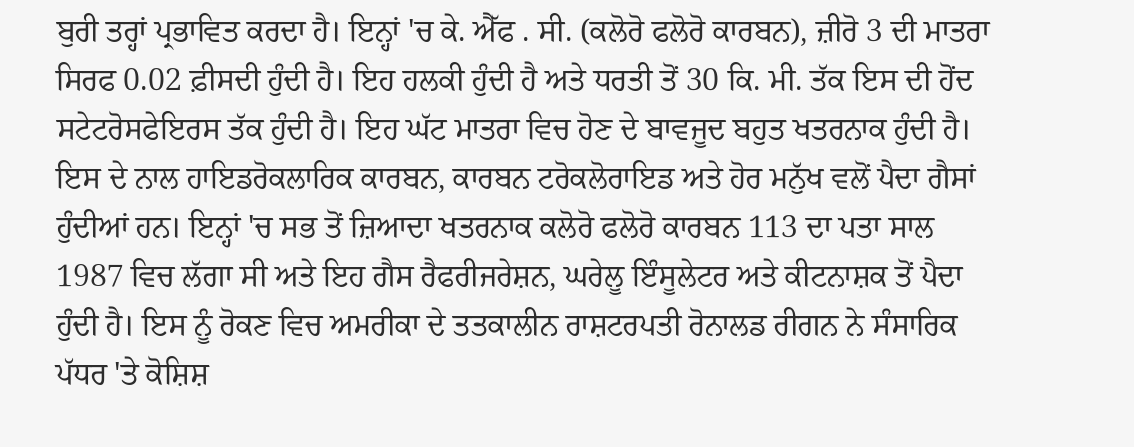ਬੁਰੀ ਤਰ੍ਹਾਂ ਪ੍ਰਭਾਵਿਤ ਕਰਦਾ ਹੈ। ਇਨ੍ਹਾਂ 'ਚ ਕੇ. ਐੱਫ . ਸੀ. (ਕਲੋਰੋ ਫਲੋਰੋ ਕਾਰਬਨ), ਜ਼ੀਰੋ 3 ਦੀ ਮਾਤਰਾ ਸਿਰਫ 0.02 ਫ਼ੀਸਦੀ ਹੁੰਦੀ ਹੈ। ਇਹ ਹਲਕੀ ਹੁੰਦੀ ਹੈ ਅਤੇ ਧਰਤੀ ਤੋਂ 30 ਕਿ. ਮੀ. ਤੱਕ ਇਸ ਦੀ ਹੋਂਦ ਸਟੇਟਰੋਸਫੇਇਰਸ ਤੱਕ ਹੁੰਦੀ ਹੈ। ਇਹ ਘੱਟ ਮਾਤਰਾ ਵਿਚ ਹੋਣ ਦੇ ਬਾਵਜੂਦ ਬਹੁਤ ਖਤਰਨਾਕ ਹੁੰਦੀ ਹੈ।
ਇਸ ਦੇ ਨਾਲ ਹਾਇਡਰੋਕਲਾਰਿਕ ਕਾਰਬਨ, ਕਾਰਬਨ ਟਰੋਕਲੋਰਾਇਡ ਅਤੇ ਹੋਰ ਮਨੁੱਖ ਵਲੋਂ ਪੈਦਾ ਗੈਸਾਂ ਹੁੰਦੀਆਂ ਹਨ। ਇਨ੍ਹਾਂ 'ਚ ਸਭ ਤੋਂ ਜ਼ਿਆਦਾ ਖਤਰਨਾਕ ਕਲੋਰੋ ਫਲੋਰੋ ਕਾਰਬਨ 113 ਦਾ ਪਤਾ ਸਾਲ 1987 ਵਿਚ ਲੱਗਾ ਸੀ ਅਤੇ ਇਹ ਗੈਸ ਰੈਫਰੀਜਰੇਸ਼ਨ, ਘਰੇਲੂ ਇੰਸੂਲੇਟਰ ਅਤੇ ਕੀਟਨਾਸ਼ਕ ਤੋਂ ਪੈਦਾ ਹੁੰਦੀ ਹੈ। ਇਸ ਨੂੰ ਰੋਕਣ ਵਿਚ ਅਮਰੀਕਾ ਦੇ ਤਤਕਾਲੀਨ ਰਾਸ਼ਟਰਪਤੀ ਰੋਨਾਲਡ ਰੀਗਨ ਨੇ ਸੰਸਾਰਿਕ ਪੱਧਰ 'ਤੇ ਕੋਸ਼ਿਸ਼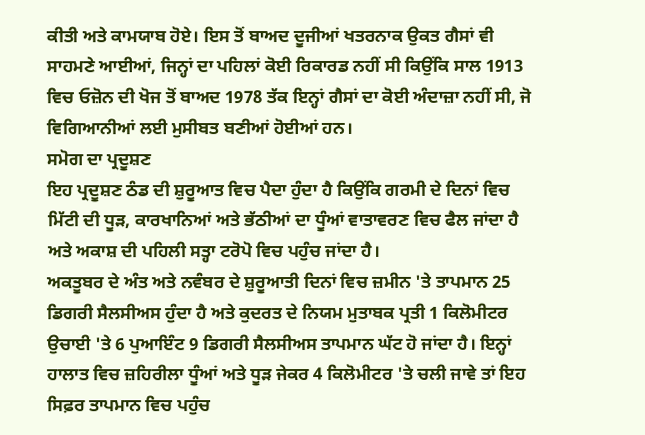ਕੀਤੀ ਅਤੇ ਕਾਮਯਾਬ ਹੋਏ। ਇਸ ਤੋਂ ਬਾਅਦ ਦੂਜੀਆਂ ਖਤਰਨਾਕ ਉਕਤ ਗੈਸਾਂ ਵੀ ਸਾਹਮਣੇ ਆਈਆਂ, ਜਿਨ੍ਹਾਂ ਦਾ ਪਹਿਲਾਂ ਕੋਈ ਰਿਕਾਰਡ ਨਹੀਂ ਸੀ ਕਿਉਂਕਿ ਸਾਲ 1913 ਵਿਚ ਓਜ਼ੋਨ ਦੀ ਖੋਜ ਤੋਂ ਬਾਅਦ 1978 ਤੱਕ ਇਨ੍ਹਾਂ ਗੈਸਾਂ ਦਾ ਕੋਈ ਅੰਦਾਜ਼ਾ ਨਹੀਂ ਸੀ, ਜੋ ਵਿਗਿਆਨੀਆਂ ਲਈ ਮੁਸੀਬਤ ਬਣੀਆਂ ਹੋਈਆਂ ਹਨ।
ਸਮੋਗ ਦਾ ਪ੍ਰਦੂਸ਼ਣ
ਇਹ ਪ੍ਰਦੂਸ਼ਣ ਠੰਡ ਦੀ ਸ਼ੁਰੂਆਤ ਵਿਚ ਪੈਦਾ ਹੁੰਦਾ ਹੈ ਕਿਉਂਕਿ ਗਰਮੀ ਦੇ ਦਿਨਾਂ ਵਿਚ ਮਿੱਟੀ ਦੀ ਧੂੜ, ਕਾਰਖਾਨਿਆਂ ਅਤੇ ਭੱਠੀਆਂ ਦਾ ਧੂੰਆਂ ਵਾਤਾਵਰਣ ਵਿਚ ਫੈਲ ਜਾਂਦਾ ਹੈ ਅਤੇ ਅਕਾਸ਼ ਦੀ ਪਹਿਲੀ ਸਤ੍ਹਾ ਟਰੋਪੋ ਵਿਚ ਪਹੁੰਚ ਜਾਂਦਾ ਹੈ।
ਅਕਤੂਬਰ ਦੇ ਅੰਤ ਅਤੇ ਨਵੰਬਰ ਦੇ ਸ਼ੁਰੂਆਤੀ ਦਿਨਾਂ ਵਿਚ ਜ਼ਮੀਨ 'ਤੇ ਤਾਪਮਾਨ 25 ਡਿਗਰੀ ਸੈਲਸੀਅਸ ਹੁੰਦਾ ਹੈ ਅਤੇ ਕੁਦਰਤ ਦੇ ਨਿਯਮ ਮੁਤਾਬਕ ਪ੍ਰਤੀ 1 ਕਿਲੋਮੀਟਰ ਉਚਾਈ 'ਤੇ 6 ਪੁਆਇੰਟ 9 ਡਿਗਰੀ ਸੈਲਸੀਅਸ ਤਾਪਮਾਨ ਘੱਟ ਹੋ ਜਾਂਦਾ ਹੈ। ਇਨ੍ਹਾਂ ਹਾਲਾਤ ਵਿਚ ਜ਼ਹਿਰੀਲਾ ਧੂੰਆਂ ਅਤੇ ਧੂੜ ਜੇਕਰ 4 ਕਿਲੋਮੀਟਰ 'ਤੇ ਚਲੀ ਜਾਵੇ ਤਾਂ ਇਹ ਸਿਫ਼ਰ ਤਾਪਮਾਨ ਵਿਚ ਪਹੁੰਚ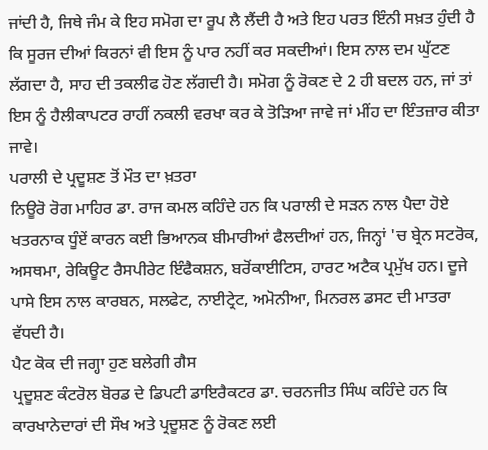ਜਾਂਦੀ ਹੈ, ਜਿਥੇ ਜੰਮ ਕੇ ਇਹ ਸਮੋਗ ਦਾ ਰੂਪ ਲੈ ਲੈਂਦੀ ਹੈ ਅਤੇ ਇਹ ਪਰਤ ਇੰਨੀ ਸਖ਼ਤ ਹੁੰਦੀ ਹੈ ਕਿ ਸੂਰਜ ਦੀਆਂ ਕਿਰਨਾਂ ਵੀ ਇਸ ਨੂੰ ਪਾਰ ਨਹੀਂ ਕਰ ਸਕਦੀਆਂ। ਇਸ ਨਾਲ ਦਮ ਘੁੱਟਣ ਲੱਗਦਾ ਹੈ, ਸਾਹ ਦੀ ਤਕਲੀਫ ਹੋਣ ਲੱਗਦੀ ਹੈ। ਸਮੋਗ ਨੂੰ ਰੋਕਣ ਦੇ 2 ਹੀ ਬਦਲ ਹਨ, ਜਾਂ ਤਾਂ ਇਸ ਨੂੰ ਹੈਲੀਕਾਪਟਰ ਰਾਹੀਂ ਨਕਲੀ ਵਰਖਾ ਕਰ ਕੇ ਤੋੜਿਆ ਜਾਵੇ ਜਾਂ ਮੀਂਹ ਦਾ ਇੰਤਜ਼ਾਰ ਕੀਤਾ ਜਾਵੇ।
ਪਰਾਲੀ ਦੇ ਪ੍ਰਦੂਸ਼ਣ ਤੋਂ ਮੌਤ ਦਾ ਖ਼ਤਰਾ
ਨਿਊਰੋ ਰੋਗ ਮਾਹਿਰ ਡਾ. ਰਾਜ ਕਮਲ ਕਹਿੰਦੇ ਹਨ ਕਿ ਪਰਾਲੀ ਦੇ ਸੜਨ ਨਾਲ ਪੈਦਾ ਹੋਏ ਖਤਰਨਾਕ ਧੂੰਏਂ ਕਾਰਨ ਕਈ ਭਿਆਨਕ ਬੀਮਾਰੀਆਂ ਫੈਲਦੀਆਂ ਹਨ, ਜਿਨ੍ਹਾਂ 'ਚ ਬ੍ਰੇਨ ਸਟਰੋਕ, ਅਸਥਮਾ, ਰੇਕਿਊਟ ਰੈਸਪੀਰੇਟ ਇੰਫੈਕਸ਼ਨ, ਬਰੋਂਕਾਈਟਿਸ, ਹਾਰਟ ਅਟੈਕ ਪ੍ਰਮੁੱਖ ਹਨ। ਦੂਜੇ ਪਾਸੇ ਇਸ ਨਾਲ ਕਾਰਬਨ, ਸਲਫੇਟ, ਨਾਈਟ੍ਰੇਟ, ਅਮੋਨੀਆ, ਮਿਨਰਲ ਡਸਟ ਦੀ ਮਾਤਰਾ ਵੱਧਦੀ ਹੈ।
ਪੈਟ ਕੋਕ ਦੀ ਜਗ੍ਹਾ ਹੁਣ ਬਲੇਗੀ ਗੈਸ
ਪ੍ਰਦੂਸ਼ਣ ਕੰਟਰੋਲ ਬੋਰਡ ਦੇ ਡਿਪਟੀ ਡਾਇਰੈਕਟਰ ਡਾ. ਚਰਨਜੀਤ ਸਿੰਘ ਕਹਿੰਦੇ ਹਨ ਕਿ ਕਾਰਖਾਨੇਦਾਰਾਂ ਦੀ ਸੌਖ ਅਤੇ ਪ੍ਰਦੂਸ਼ਣ ਨੂੰ ਰੋਕਣ ਲਈ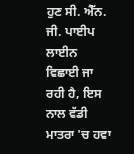ਹੁਣ ਸੀ. ਐੱਨ. ਜੀ. ਪਾਈਪ ਲਾਈਨ ਵਿਛਾਈ ਜਾ ਰਹੀ ਹੈ, ਇਸ ਨਾਲ ਵੱਡੀ ਮਾਤਰਾ 'ਚ ਹਵਾ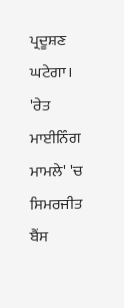ਪ੍ਰਦੂਸ਼ਣ ਘਟੇਗਾ।
'ਰੇਤ ਮਾਈਨਿੰਗ ਮਾਮਲੇ' 'ਚ ਸਿਮਰਜੀਤ ਬੈਂਸ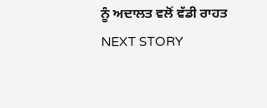ਨੂੰ ਅਦਾਲਤ ਵਲੋਂ ਵੱਡੀ ਰਾਹਤ
NEXT STORY